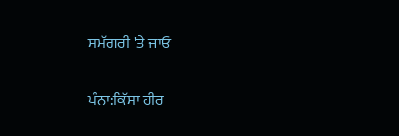ਸਮੱਗਰੀ 'ਤੇ ਜਾਓ

ਪੰਨਾ:ਕਿੱਸਾ ਹੀਰ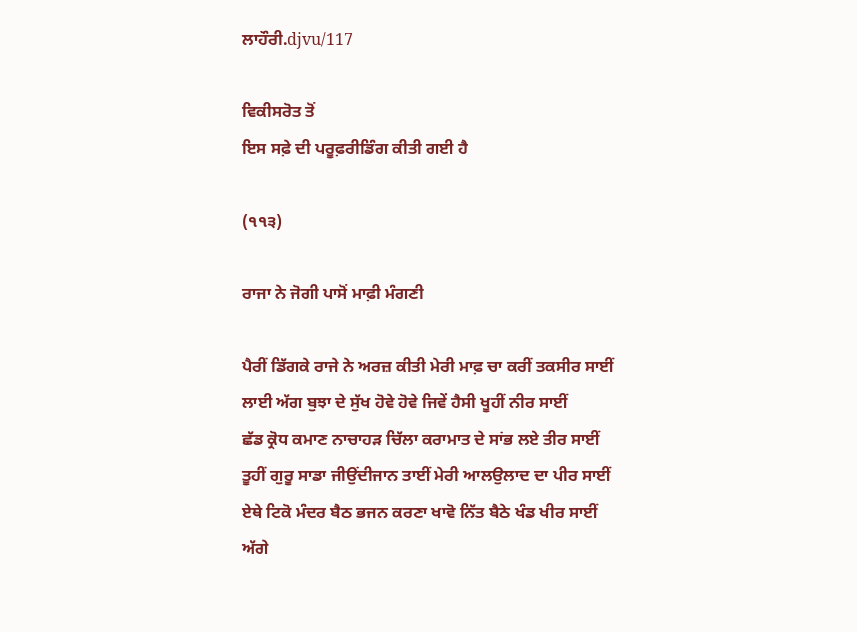ਲਾਹੌਰੀ.djvu/117

ਵਿਕੀਸਰੋਤ ਤੋਂ
ਇਸ ਸਫ਼ੇ ਦੀ ਪਰੂਫ਼ਰੀਡਿੰਗ ਕੀਤੀ ਗਈ ਹੈ

(੧੧੩)

ਰਾਜਾ ਨੇ ਜੋਗੀ ਪਾਸੋਂ ਮਾਫ਼ੀ ਮੰਗਣੀ

ਪੈਰੀਂ ਡਿੱਗਕੇ ਰਾਜੇ ਨੇ ਅਰਜ਼ ਕੀਤੀ ਮੇਰੀ ਮਾਫ਼ ਚਾ ਕਰੀਂ ਤਕਸੀਰ ਸਾਈਂ
ਲਾਈ ਅੱਗ ਬੁਝਾ ਦੇ ਸੁੱਖ ਹੋਵੇ ਹੋਵੇ ਜਿਵੇਂ ਹੈਸੀ ਖੂਹੀਂ ਨੀਰ ਸਾਈਂ
ਛੱਡ ਕ੍ਰੋਧ ਕਮਾਣ ਨਾਚਾਹੜ ਚਿੱਲਾ ਕਰਾਮਾਤ ਦੇ ਸਾਂਭ ਲਏ ਤੀਰ ਸਾਈਂ
ਤੂਹੀਂ ਗੁਰੂ ਸਾਡਾ ਜੀਉਂਦੀਜਾਨ ਤਾਈਂ ਮੇਰੀ ਆਲਉਲਾਦ ਦਾ ਪੀਰ ਸਾਈਂ
ਏਥੇ ਟਿਕੋ ਮੰਦਰ ਬੈਠ ਭਜਨ ਕਰਣਾ ਖਾਵੋ ਨਿੱਤ ਬੈਠੇ ਖੰਡ ਖੀਰ ਸਾਈਂ
ਅੱਗੇ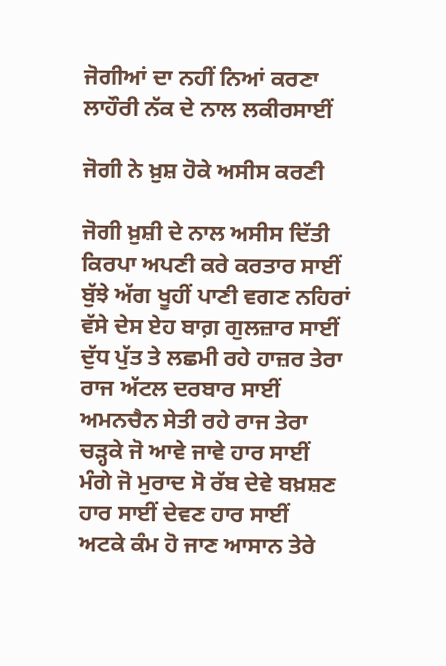ਜੋਗੀਆਂ ਦਾ ਨਹੀਂ ਨਿਆਂ ਕਰਣਾ ਲਾਹੌਰੀ ਨੱਕ ਦੇ ਨਾਲ ਲਕੀਰਸਾਈਂ

ਜੋਗੀ ਨੇ ਖ਼ੁਸ਼ ਹੋਕੇ ਅਸੀਸ ਕਰਣੀ

ਜੋਗੀ ਖ਼ੁਸ਼ੀ ਦੇ ਨਾਲ ਅਸੀਸ ਦਿੱਤੀ ਕਿਰਪਾ ਅਪਣੀ ਕਰੇ ਕਰਤਾਰ ਸਾਈਂ
ਬੁੱਝੇ ਅੱਗ ਖੂਹੀਂ ਪਾਣੀ ਵਗਣ ਨਹਿਰਾਂ ਵੱਸੇ ਦੇਸ ਏਹ ਬਾਗ਼ ਗੁਲਜ਼ਾਰ ਸਾਈਂ
ਦੁੱਧ ਪੁੱਤ ਤੇ ਲਛਮੀ ਰਹੇ ਹਾਜ਼ਰ ਤੇਰਾ ਰਾਜ ਅੱਟਲ ਦਰਬਾਰ ਸਾਈਂ
ਅਮਨਚੈਨ ਸੇਤੀ ਰਹੇ ਰਾਜ ਤੇਰਾ ਚੜ੍ਹਕੇ ਜੋ ਆਵੇ ਜਾਵੇ ਹਾਰ ਸਾਈਂ
ਮੰਗੇ ਜੋ ਮੁਰਾਦ ਸੋ ਰੱਬ ਦੇਵੇ ਬਖ਼ਸ਼ਣ ਹਾਰ ਸਾਈਂ ਦੇਵਣ ਹਾਰ ਸਾਈਂ
ਅਟਕੇ ਕੰਮ ਹੋ ਜਾਣ ਆਸਾਨ ਤੇਰੇ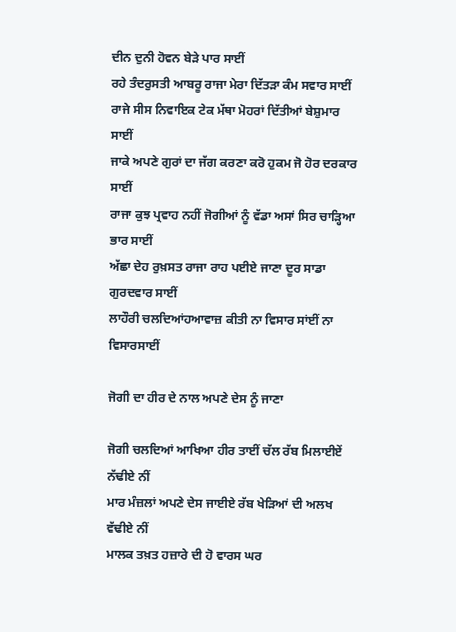ਦੀਨ ਦੁਨੀ ਹੋਵਨ ਬੇੜੇ ਪਾਰ ਸਾਈਂ
ਰਹੇ ਤੰਦਰੁਸਤੀ ਆਬਰੂ ਰਾਜਾ ਮੇਰਾ ਦਿੱਤੜਾ ਕੰਮ ਸਵਾਰ ਸਾਈਂ
ਰਾਜੇ ਸੀਸ ਨਿਵਾਇਕ ਟੇਕ ਮੱਥਾ ਮੋਹਰਾਂ ਦਿੱਤੀਆਂ ਬੇਸ਼ੁਮਾਰ ਸਾਈਂ
ਜਾਕੇ ਅਪਣੇ ਗੁਰਾਂ ਦਾ ਜੱਗ ਕਰਣਾ ਕਰੋ ਹੁਕਮ ਜੋ ਹੋਰ ਦਰਕਾਰ ਸਾਈਂ
ਰਾਜਾ ਕੁਝ ਪ੍ਰਵਾਹ ਨਹੀਂ ਜੋਗੀਆਂ ਨੂੰ ਵੱਡਾ ਅਸਾਂ ਸਿਰ ਚਾੜ੍ਹਿਆ ਭਾਰ ਸਾਈਂ
ਅੱਛਾ ਦੇਹ ਰੁਖ਼ਸਤ ਰਾਜਾ ਰਾਹ ਪਈਏ ਜਾਣਾ ਦੂਰ ਸਾਡਾ ਗੁਰਦਵਾਰ ਸਾਈਂ
ਲਾਹੌਰੀ ਚਲਦਿਆਂਹਆਵਾਜ਼ ਕੀਤੀ ਨਾ ਵਿਸਾਰ ਸਾਂਈਂ ਨਾ ਵਿਸਾਰਸਾਈਂ

ਜੋਗੀ ਦਾ ਹੀਰ ਦੇ ਨਾਲ ਅਪਣੇ ਦੇਸ ਨੂੰ ਜਾਣਾ

ਜੋਗੀ ਚਲਦਿਆਂ ਆਖਿਆ ਹੀਰ ਤਾਈਂ ਚੱਲ ਰੱਬ ਮਿਲਾਈਏਂ ਨੱਢੀਏ ਨੀਂ
ਮਾਰ ਮੰਜ਼ਲਾਂ ਅਪਣੇ ਦੇਸ ਜਾਈਏ ਰੱਬ ਖੇੜਿਆਂ ਦੀ ਅਲਖ ਵੱਢੀਏ ਨੀਂ
ਮਾਲਕ ਤਖ਼ਤ ਹਜ਼ਾਰੇ ਦੀ ਹੋ ਵਾਰਸ ਘਰ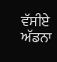ਵੱਸੀਏ ਅੱਡਨਾ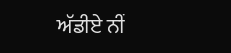ਅੱਡੀਏ ਨੀਂ